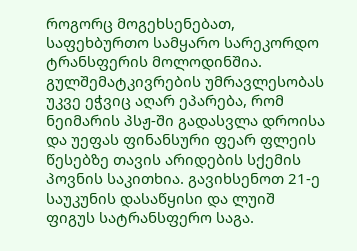როგორც მოგეხსენებათ, საფეხბურთო სამყარო სარეკორდო ტრანსფერის მოლოდინშია. გულშემატკივრების უმრავლესობას უკვე ეჭვიც აღარ ეპარება, რომ ნეიმარის პსჟ-ში გადასვლა დროისა და უეფას ფინანსური ფეარ ფლეის წესებზე თავის არიდების სქემის პოვნის საკითხია. გავიხსენოთ 21-ე საუკუნის დასაწყისი და ლუიშ ფიგუს სატრანსფერო საგა.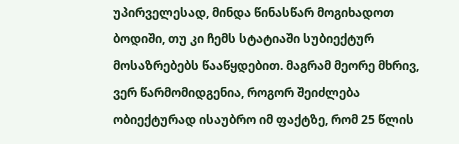უპირველესად, მინდა წინასწარ მოგიხადოთ ბოდიში, თუ კი ჩემს სტატიაში სუბიექტურ მოსაზრებებს წააწყდებით. მაგრამ მეორე მხრივ, ვერ წარმომიდგენია, როგორ შეიძლება ობიექტურად ისაუბრო იმ ფაქტზე, რომ 25 წლის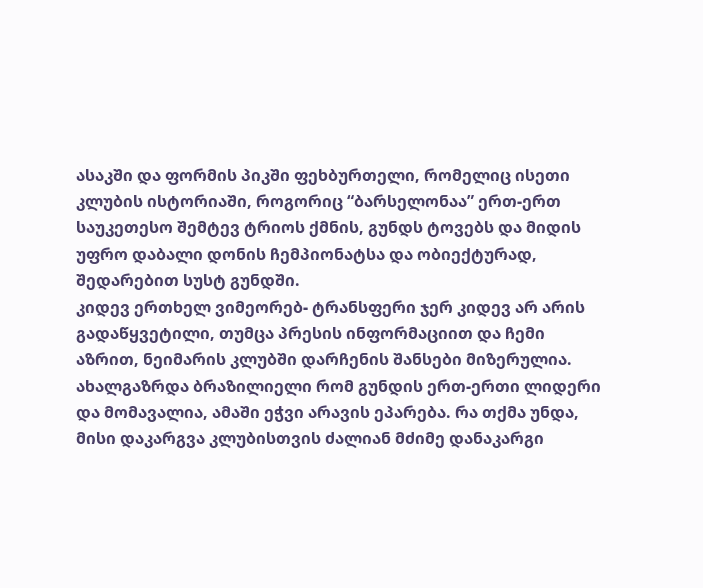ასაკში და ფორმის პიკში ფეხბურთელი, რომელიც ისეთი კლუბის ისტორიაში, როგორიც “ბარსელონაა” ერთ-ერთ საუკეთესო შემტევ ტრიოს ქმნის, გუნდს ტოვებს და მიდის უფრო დაბალი დონის ჩემპიონატსა და ობიექტურად, შედარებით სუსტ გუნდში.
კიდევ ერთხელ ვიმეორებ- ტრანსფერი ჯერ კიდევ არ არის გადაწყვეტილი, თუმცა პრესის ინფორმაციით და ჩემი აზრით, ნეიმარის კლუბში დარჩენის შანსები მიზერულია.
ახალგაზრდა ბრაზილიელი რომ გუნდის ერთ-ერთი ლიდერი და მომავალია, ამაში ეჭვი არავის ეპარება. რა თქმა უნდა, მისი დაკარგვა კლუბისთვის ძალიან მძიმე დანაკარგი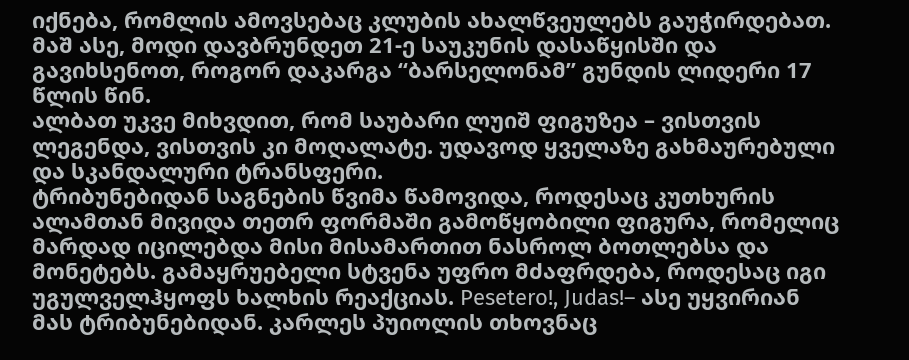იქნება, რომლის ამოვსებაც კლუბის ახალწვეულებს გაუჭირდებათ.
მაშ ასე, მოდი დავბრუნდეთ 21-ე საუკუნის დასაწყისში და გავიხსენოთ, როგორ დაკარგა “ბარსელონამ” გუნდის ლიდერი 17 წლის წინ.
ალბათ უკვე მიხვდით, რომ საუბარი ლუიშ ფიგუზეა – ვისთვის ლეგენდა, ვისთვის კი მოღალატე. უდავოდ ყველაზე გახმაურებული და სკანდალური ტრანსფერი.
ტრიბუნებიდან საგნების წვიმა წამოვიდა, როდესაც კუთხურის ალამთან მივიდა თეთრ ფორმაში გამოწყობილი ფიგურა, რომელიც მარდად იცილებდა მისი მისამართით ნასროლ ბოთლებსა და მონეტებს. გამაყრუებელი სტვენა უფრო მძაფრდება, როდესაც იგი უგულველჰყოფს ხალხის რეაქციას. Pesetero!, Judas!– ასე უყვირიან მას ტრიბუნებიდან. კარლეს პუიოლის თხოვნაც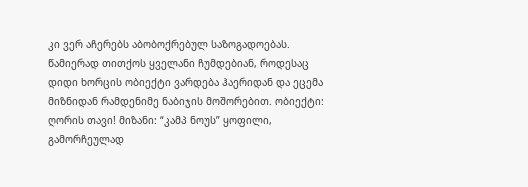კი ვერ აჩერებს აბობოქრებულ საზოგადოებას. წამიერად თითქოს ყველანი ჩუმდებიან, როდესაც დიდი ხორცის ობიექტი ვარდება ჰაერიდან და ეცემა მიზნიდან რამდენიმე ნაბიჯის მოშორებით. ობიექტი: ღორის თავი! მიზანი: “კამპ ნოუს” ყოფილი, გამორჩეულად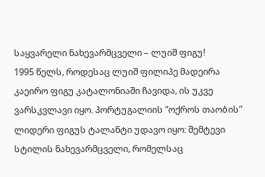საყვარელი ნახევარმცველი – ლუიშ ფიგუ!
1995 წელს, როდესაც ლუიშ ფილიპე მადეირა კაეირო ფიგუ კატალონიაში ჩავიდა, ის უკვე ვარსკვლავი იყო. პორტუგალიის “ოქროს თაობის” ლიდერი ფიგუს ტალანტი უდავო იყო: შემტევი სტილის ნახევარმცველი, რომელსაც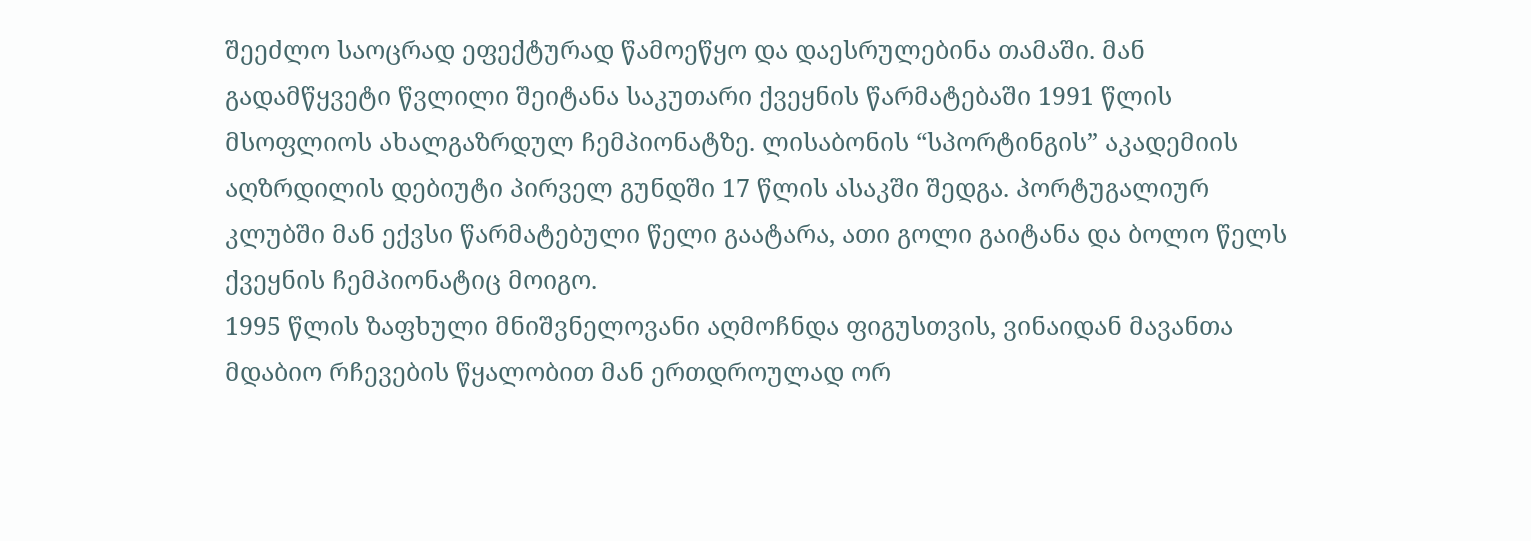შეეძლო საოცრად ეფექტურად წამოეწყო და დაესრულებინა თამაში. მან გადამწყვეტი წვლილი შეიტანა საკუთარი ქვეყნის წარმატებაში 1991 წლის მსოფლიოს ახალგაზრდულ ჩემპიონატზე. ლისაბონის “სპორტინგის” აკადემიის აღზრდილის დებიუტი პირველ გუნდში 17 წლის ასაკში შედგა. პორტუგალიურ კლუბში მან ექვსი წარმატებული წელი გაატარა, ათი გოლი გაიტანა და ბოლო წელს ქვეყნის ჩემპიონატიც მოიგო.
1995 წლის ზაფხული მნიშვნელოვანი აღმოჩნდა ფიგუსთვის, ვინაიდან მავანთა მდაბიო რჩევების წყალობით მან ერთდროულად ორ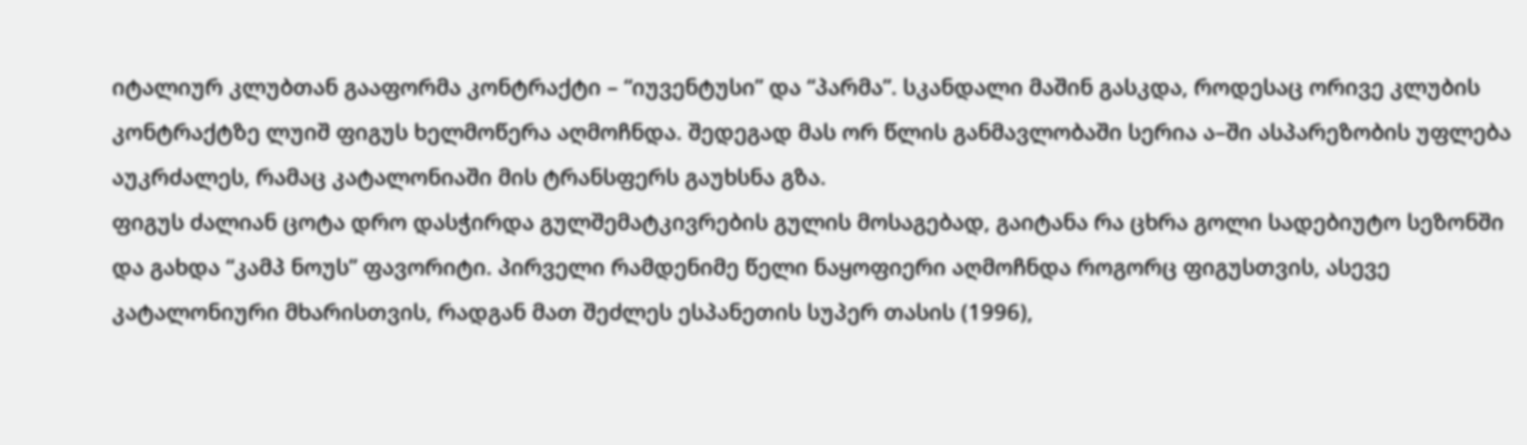იტალიურ კლუბთან გააფორმა კონტრაქტი – “იუვენტუსი” და “პარმა”. სკანდალი მაშინ გასკდა, როდესაც ორივე კლუბის კონტრაქტზე ლუიშ ფიგუს ხელმოწერა აღმოჩნდა. შედეგად მას ორ წლის განმავლობაში სერია ა–ში ასპარეზობის უფლება აუკრძალეს, რამაც კატალონიაში მის ტრანსფერს გაუხსნა გზა.
ფიგუს ძალიან ცოტა დრო დასჭირდა გულშემატკივრების გულის მოსაგებად, გაიტანა რა ცხრა გოლი სადებიუტო სეზონში და გახდა “კამპ ნოუს” ფავორიტი. პირველი რამდენიმე წელი ნაყოფიერი აღმოჩნდა როგორც ფიგუსთვის, ასევე კატალონიური მხარისთვის, რადგან მათ შეძლეს ესპანეთის სუპერ თასის (1996),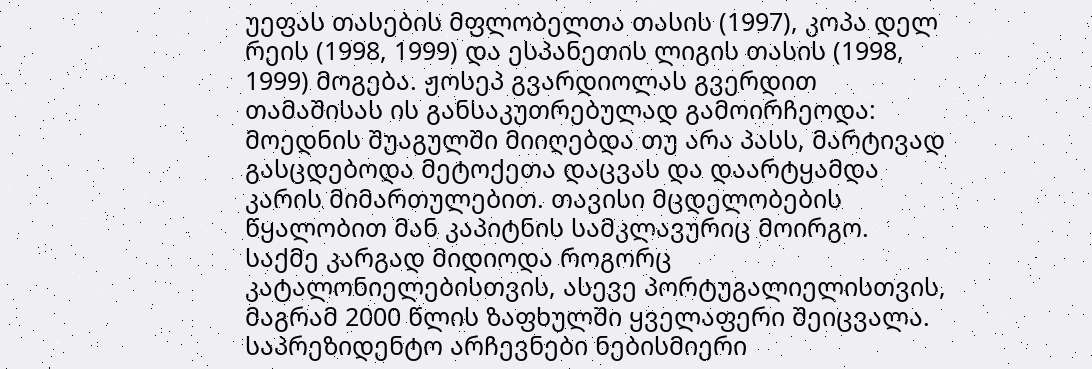უეფას თასების მფლობელთა თასის (1997), კოპა დელ რეის (1998, 1999) და ესპანეთის ლიგის თასის (1998, 1999) მოგება. ჟოსეპ გვარდიოლას გვერდით თამაშისას ის განსაკუთრებულად გამოირჩეოდა: მოედნის შუაგულში მიიღებდა თუ არა პასს, მარტივად გასცდებოდა მეტოქეთა დაცვას და დაარტყამდა კარის მიმართულებით. თავისი მცდელობების წყალობით მან კაპიტნის სამკლავურიც მოირგო. საქმე კარგად მიდიოდა როგორც კატალონიელებისთვის, ასევე პორტუგალიელისთვის, მაგრამ 2000 წლის ზაფხულში ყველაფერი შეიცვალა.
საპრეზიდენტო არჩევნები ნებისმიერი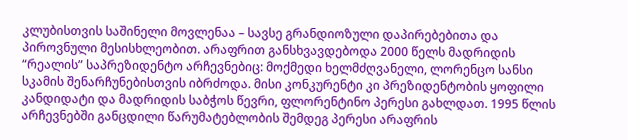კლუბისთვის საშინელი მოვლენაა – სავსე გრანდიოზული დაპირებებითა და პიროვნული მესისხლეობით. არაფრით განსხვავდებოდა 2000 წელს მადრიდის “რეალის” საპრეზიდენტო არჩევნებიც: მოქმედი ხელმძღვანელი, ლორენცო სანსი სკამის შენარჩუნებისთვის იბრძოდა. მისი კონკურენტი კი პრეზიდენტობის ყოფილი კანდიდატი და მადრიდის საბჭოს წევრი, ფლორენტინო პერესი გახლდათ. 1995 წლის არჩევნებში განცდილი წარუმატებლობის შემდეგ პერესი არაფრის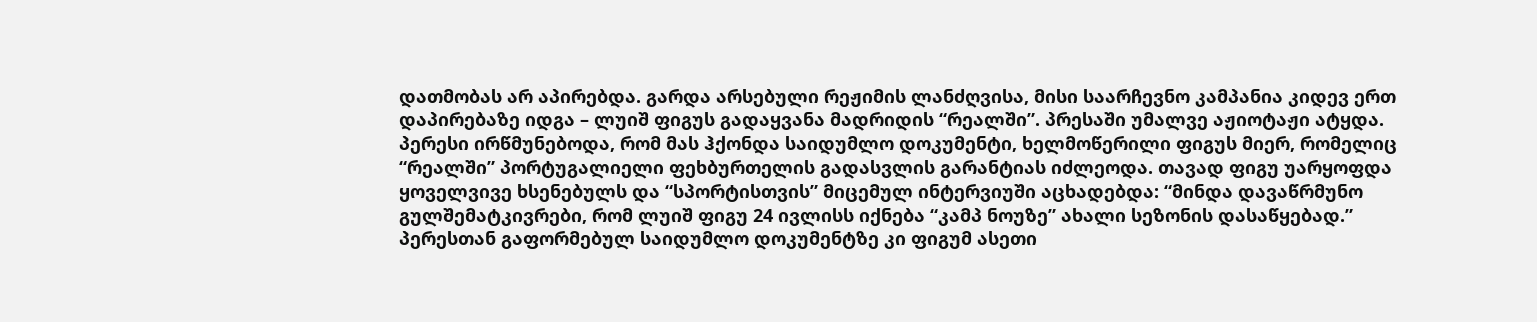დათმობას არ აპირებდა. გარდა არსებული რეჟიმის ლანძღვისა, მისი საარჩევნო კამპანია კიდევ ერთ დაპირებაზე იდგა – ლუიშ ფიგუს გადაყვანა მადრიდის “რეალში”. პრესაში უმალვე აჟიოტაჟი ატყდა.
პერესი ირწმუნებოდა, რომ მას ჰქონდა საიდუმლო დოკუმენტი, ხელმოწერილი ფიგუს მიერ, რომელიც “რეალში” პორტუგალიელი ფეხბურთელის გადასვლის გარანტიას იძლეოდა. თავად ფიგუ უარყოფდა ყოველვივე ხსენებულს და “სპორტისთვის” მიცემულ ინტერვიუში აცხადებდა: “მინდა დავაწრმუნო გულშემატკივრები, რომ ლუიშ ფიგუ 24 ივლისს იქნება “კამპ ნოუზე” ახალი სეზონის დასაწყებად.” პერესთან გაფორმებულ საიდუმლო დოკუმენტზე კი ფიგუმ ასეთი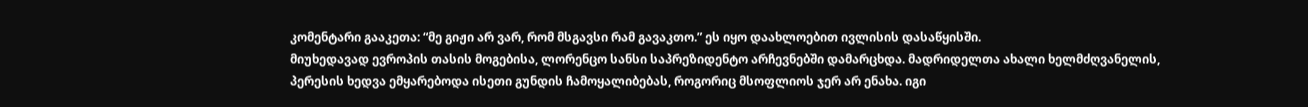კომენტარი გააკეთა: “მე გიჟი არ ვარ, რომ მსგავსი რამ გავაკთო.” ეს იყო დაახლოებით ივლისის დასაწყისში.
მიუხედავად ევროპის თასის მოგებისა, ლორენცო სანსი საპრეზიდენტო არჩევნებში დამარცხდა. მადრიდელთა ახალი ხელმძღვანელის, პერესის ხედვა ემყარებოდა ისეთი გუნდის ჩამოყალიბებას, როგორიც მსოფლიოს ჯერ არ ენახა. იგი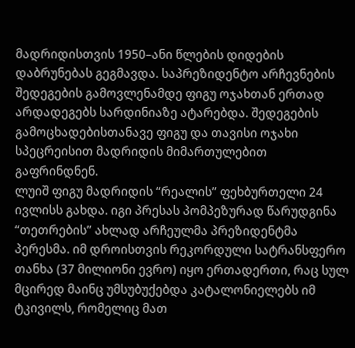მადრიდისთვის 1950–ანი წლების დიდების დაბრუნებას გეგმავდა. საპრეზიდენტო არჩევნების შედეგების გამოვლენამდე ფიგუ ოჯახთან ერთად არდადეგებს სარდინიაზე ატარებდა. შედეგების გამოცხადებისთანავე ფიგუ და თავისი ოჯახი სპეცრეისით მადრიდის მიმართულებით გაფრინდნენ.
ლუიშ ფიგუ მადრიდის “რეალის” ფეხბურთელი 24 ივლისს გახდა. იგი პრესას პომპეზურად წარუდგინა “თეთრების” ახლად არჩეულმა პრეზიდენტმა პერესმა. იმ დროისთვის რეკორდული სატრანსფერო თანხა (37 მილიონი ევრო) იყო ერთადერთი, რაც სულ მცირედ მაინც უმსუბუქებდა კატალონიელებს იმ ტკივილს, რომელიც მათ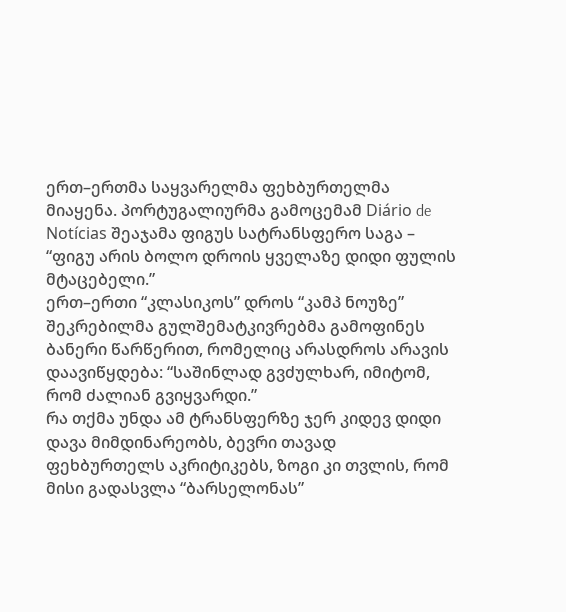ერთ–ერთმა საყვარელმა ფეხბურთელმა მიაყენა. პორტუგალიურმა გამოცემამ Diário de Notícias შეაჯამა ფიგუს სატრანსფერო საგა – “ფიგუ არის ბოლო დროის ყველაზე დიდი ფულის მტაცებელი.”
ერთ–ერთი “კლასიკოს” დროს “კამპ ნოუზე” შეკრებილმა გულშემატკივრებმა გამოფინეს ბანერი წარწერით, რომელიც არასდროს არავის დაავიწყდება: “საშინლად გვძულხარ, იმიტომ, რომ ძალიან გვიყვარდი.”
რა თქმა უნდა ამ ტრანსფერზე ჯერ კიდევ დიდი დავა მიმდინარეობს, ბევრი თავად ფეხბურთელს აკრიტიკებს, ზოგი კი თვლის, რომ მისი გადასვლა “ბარსელონას”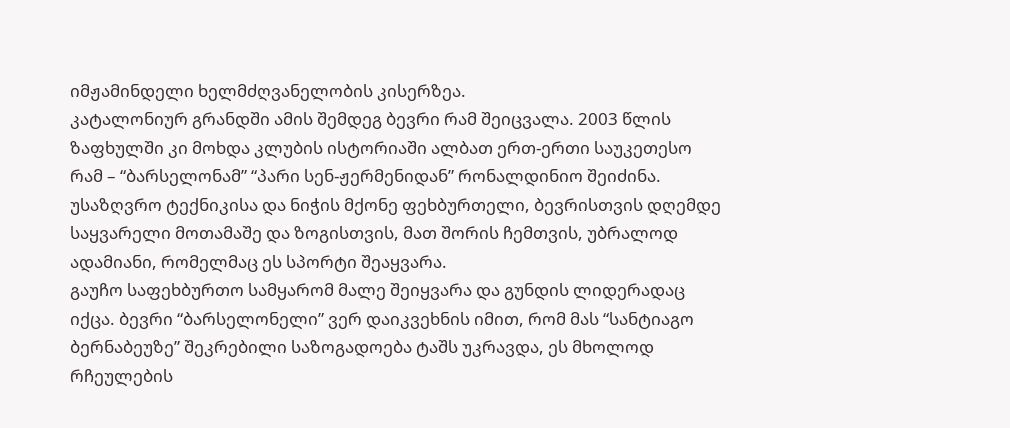იმჟამინდელი ხელმძღვანელობის კისერზეა.
კატალონიურ გრანდში ამის შემდეგ ბევრი რამ შეიცვალა. 2003 წლის ზაფხულში კი მოხდა კლუბის ისტორიაში ალბათ ერთ-ერთი საუკეთესო რამ – “ბარსელონამ” “პარი სენ-ჟერმენიდან” რონალდინიო შეიძინა.
უსაზღვრო ტექნიკისა და ნიჭის მქონე ფეხბურთელი, ბევრისთვის დღემდე საყვარელი მოთამაშე და ზოგისთვის, მათ შორის ჩემთვის, უბრალოდ ადამიანი, რომელმაც ეს სპორტი შეაყვარა.
გაუჩო საფეხბურთო სამყარომ მალე შეიყვარა და გუნდის ლიდერადაც იქცა. ბევრი “ბარსელონელი” ვერ დაიკვეხნის იმით, რომ მას “სანტიაგო ბერნაბეუზე” შეკრებილი საზოგადოება ტაშს უკრავდა, ეს მხოლოდ რჩეულების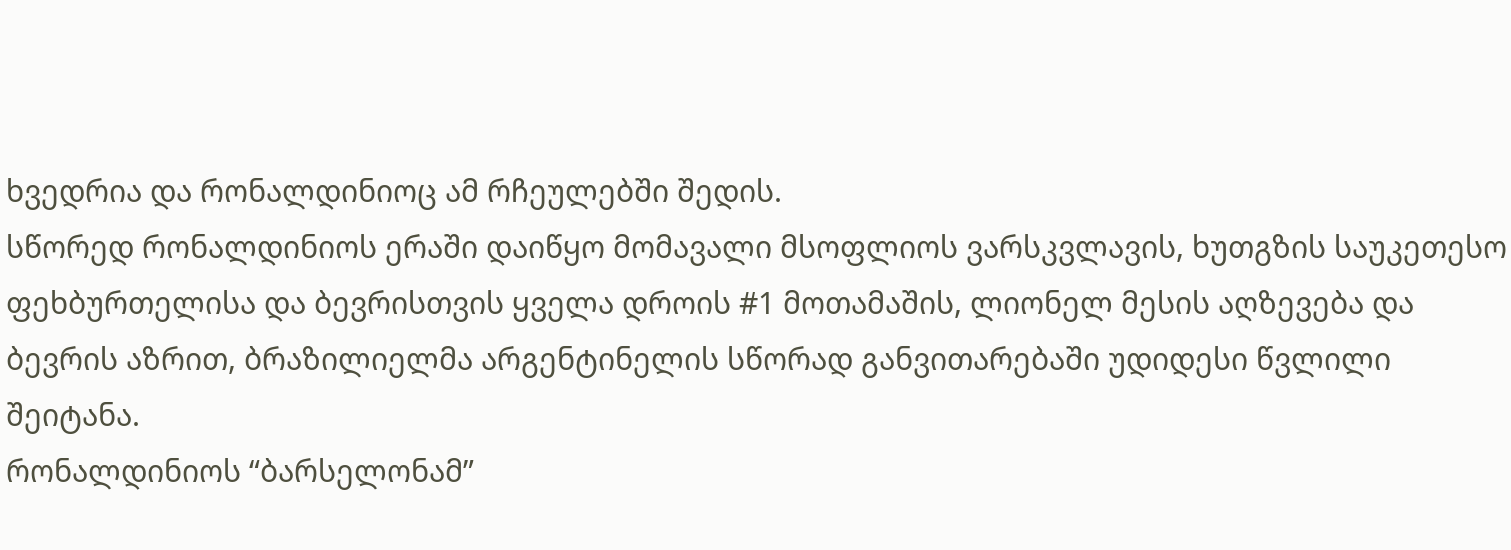ხვედრია და რონალდინიოც ამ რჩეულებში შედის.
სწორედ რონალდინიოს ერაში დაიწყო მომავალი მსოფლიოს ვარსკვლავის, ხუთგზის საუკეთესო ფეხბურთელისა და ბევრისთვის ყველა დროის #1 მოთამაშის, ლიონელ მესის აღზევება და ბევრის აზრით, ბრაზილიელმა არგენტინელის სწორად განვითარებაში უდიდესი წვლილი შეიტანა.
რონალდინიოს “ბარსელონამ”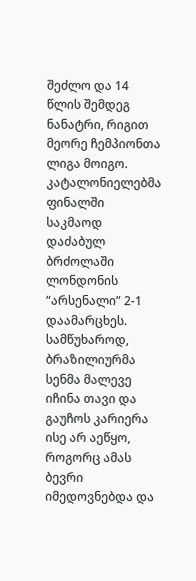შეძლო და 14 წლის შემდეგ ნანატრი, რიგით მეორე ჩემპიონთა ლიგა მოიგო. კატალონიელებმა ფინალში საკმაოდ დაძაბულ ბრძოლაში ლონდონის “არსენალი” 2-1 დაამარცხეს.
სამწუხაროდ, ბრაზილიურმა სენმა მალევე იჩინა თავი და გაუჩოს კარიერა ისე არ აეწყო, როგორც ამას ბევრი იმედოვნებდა და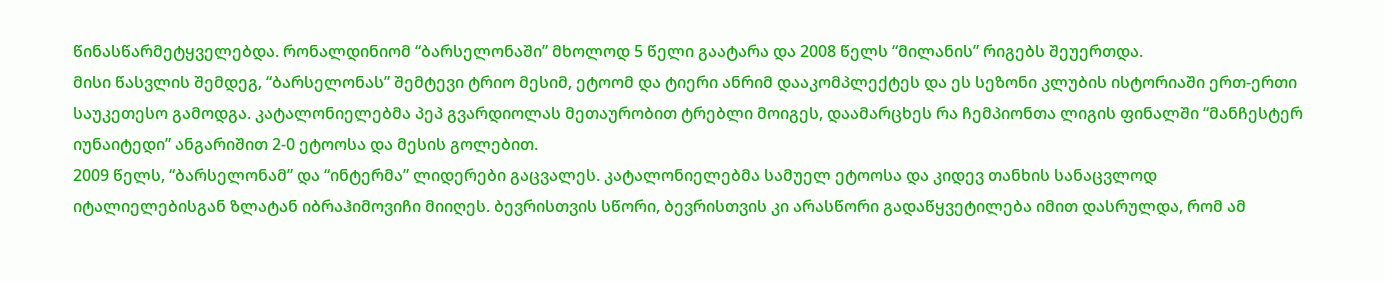წინასწარმეტყველებდა. რონალდინიომ “ბარსელონაში” მხოლოდ 5 წელი გაატარა და 2008 წელს “მილანის” რიგებს შეუერთდა.
მისი წასვლის შემდეგ, “ბარსელონას” შემტევი ტრიო მესიმ, ეტოომ და ტიერი ანრიმ დააკომპლექტეს და ეს სეზონი კლუბის ისტორიაში ერთ-ერთი საუკეთესო გამოდგა. კატალონიელებმა პეპ გვარდიოლას მეთაურობით ტრებლი მოიგეს, დაამარცხეს რა ჩემპიონთა ლიგის ფინალში “მანჩესტერ იუნაიტედი” ანგარიშით 2-0 ეტოოსა და მესის გოლებით.
2009 წელს, “ბარსელონამ” და “ინტერმა” ლიდერები გაცვალეს. კატალონიელებმა სამუელ ეტოოსა და კიდევ თანხის სანაცვლოდ იტალიელებისგან ზლატან იბრაჰიმოვიჩი მიიღეს. ბევრისთვის სწორი, ბევრისთვის კი არასწორი გადაწყვეტილება იმით დასრულდა, რომ ამ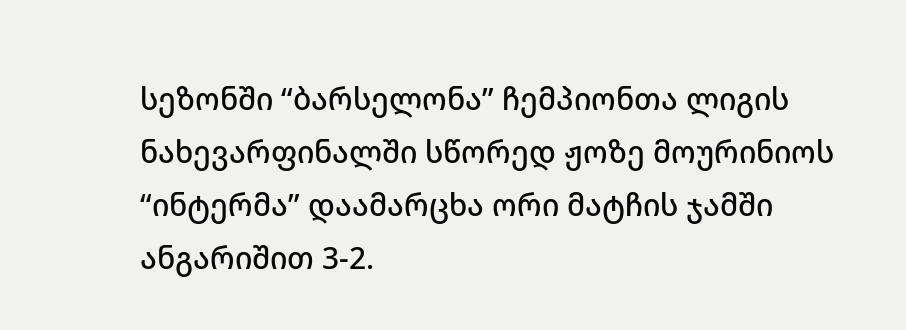სეზონში “ბარსელონა” ჩემპიონთა ლიგის ნახევარფინალში სწორედ ჟოზე მოურინიოს “ინტერმა” დაამარცხა ორი მატჩის ჯამში ანგარიშით 3-2.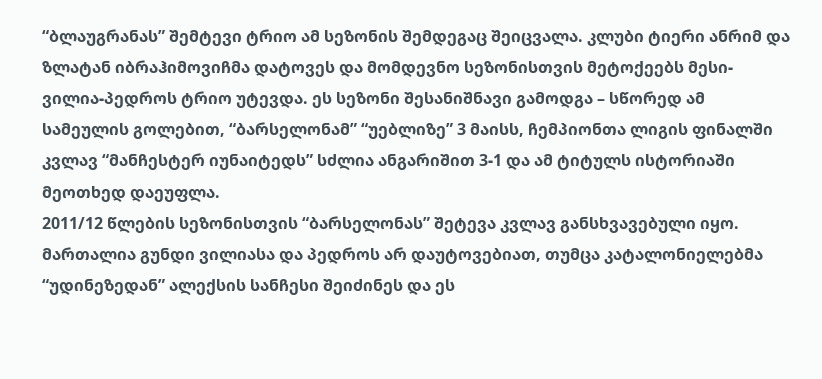“ბლაუგრანას” შემტევი ტრიო ამ სეზონის შემდეგაც შეიცვალა. კლუბი ტიერი ანრიმ და ზლატან იბრაჰიმოვიჩმა დატოვეს და მომდევნო სეზონისთვის მეტოქეებს მესი-ვილია-პედროს ტრიო უტევდა. ეს სეზონი შესანიშნავი გამოდგა – სწორედ ამ სამეულის გოლებით, “ბარსელონამ” “უებლიზე” 3 მაისს, ჩემპიონთა ლიგის ფინალში კვლავ “მანჩესტერ იუნაიტედს” სძლია ანგარიშით 3-1 და ამ ტიტულს ისტორიაში მეოთხედ დაეუფლა.
2011/12 წლების სეზონისთვის “ბარსელონას” შეტევა კვლავ განსხვავებული იყო. მართალია გუნდი ვილიასა და პედროს არ დაუტოვებიათ, თუმცა კატალონიელებმა “უდინეზედან” ალექსის სანჩესი შეიძინეს და ეს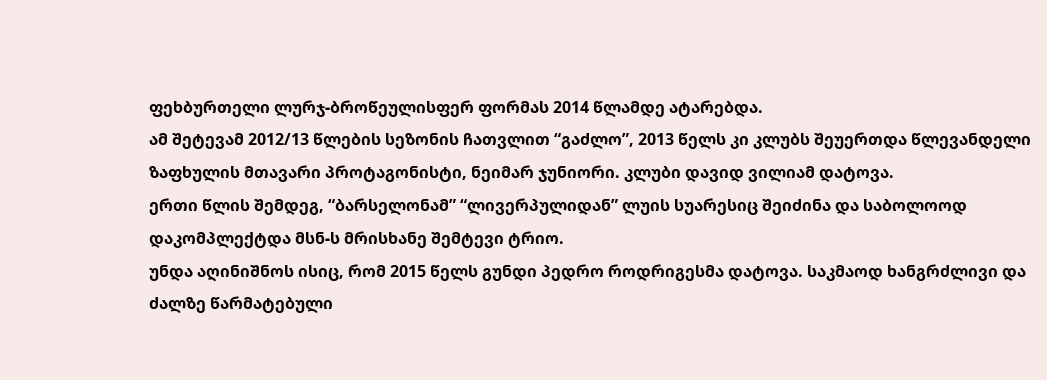ფეხბურთელი ლურჯ-ბროწეულისფერ ფორმას 2014 წლამდე ატარებდა.
ამ შეტევამ 2012/13 წლების სეზონის ჩათვლით “გაძლო”, 2013 წელს კი კლუბს შეუერთდა წლევანდელი ზაფხულის მთავარი პროტაგონისტი, ნეიმარ ჯუნიორი. კლუბი დავიდ ვილიამ დატოვა.
ერთი წლის შემდეგ, “ბარსელონამ” “ლივერპულიდან” ლუის სუარესიც შეიძინა და საბოლოოდ დაკომპლექტდა მსნ-ს მრისხანე შემტევი ტრიო.
უნდა აღინიშნოს ისიც, რომ 2015 წელს გუნდი პედრო როდრიგესმა დატოვა. საკმაოდ ხანგრძლივი და ძალზე წარმატებული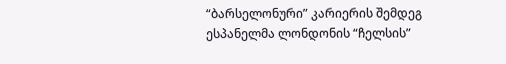“ბარსელონური” კარიერის შემდეგ ესპანელმა ლონდონის “ჩელსის”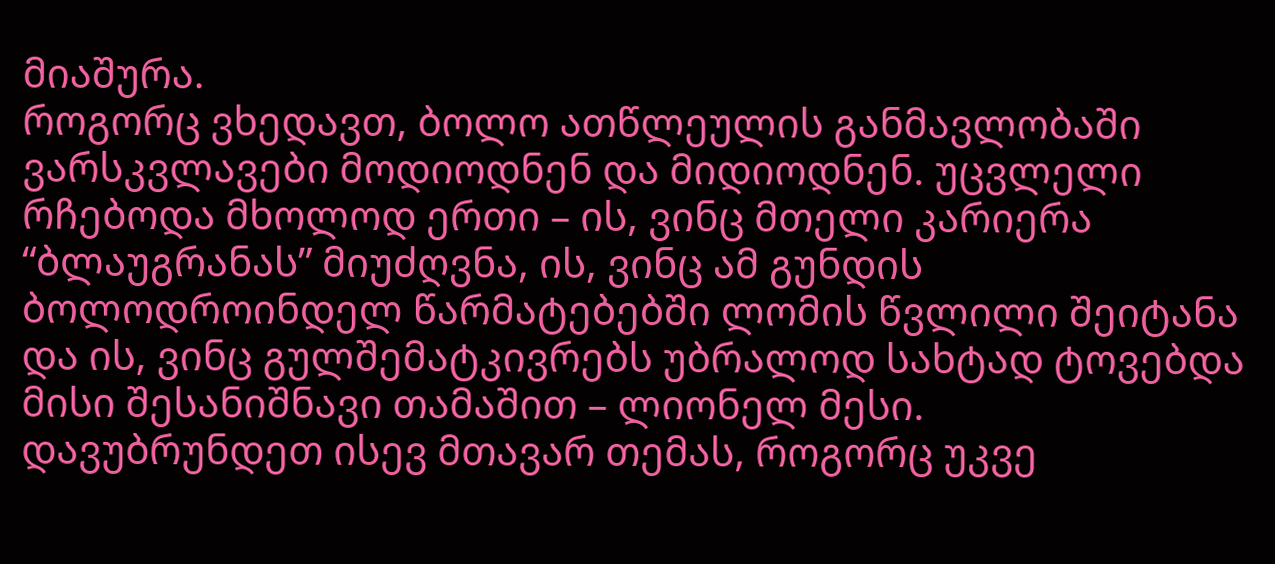მიაშურა.
როგორც ვხედავთ, ბოლო ათწლეულის განმავლობაში ვარსკვლავები მოდიოდნენ და მიდიოდნენ. უცვლელი რჩებოდა მხოლოდ ერთი – ის, ვინც მთელი კარიერა “ბლაუგრანას” მიუძღვნა, ის, ვინც ამ გუნდის ბოლოდროინდელ წარმატებებში ლომის წვლილი შეიტანა და ის, ვინც გულშემატკივრებს უბრალოდ სახტად ტოვებდა მისი შესანიშნავი თამაშით – ლიონელ მესი.
დავუბრუნდეთ ისევ მთავარ თემას, როგორც უკვე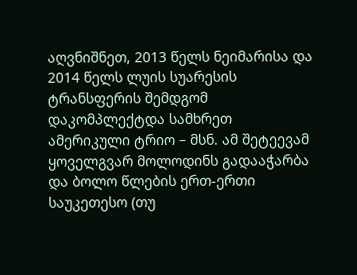აღვნიშნეთ, 2013 წელს ნეიმარისა და 2014 წელს ლუის სუარესის ტრანსფერის შემდგომ დაკომპლექტდა სამხრეთ ამერიკული ტრიო – მსნ. ამ შეტეევამ ყოველგვარ მოლოდინს გადააჭარბა და ბოლო წლების ერთ-ერთი საუკეთესო (თუ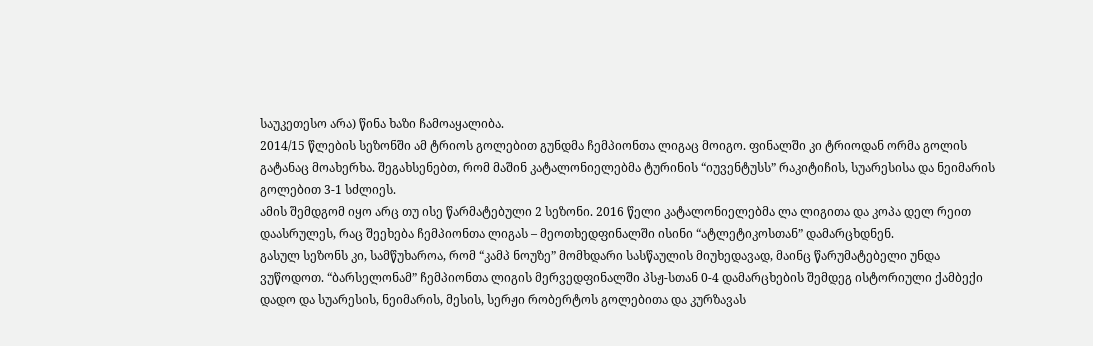საუკეთესო არა) წინა ხაზი ჩამოაყალიბა.
2014/15 წლების სეზონში ამ ტრიოს გოლებით გუნდმა ჩემპიონთა ლიგაც მოიგო. ფინალში კი ტრიოდან ორმა გოლის გატანაც მოახერხა. შეგახსენებთ, რომ მაშინ კატალონიელებმა ტურინის “იუვენტუსს” რაკიტიჩის, სუარესისა და ნეიმარის გოლებით 3-1 სძლიეს.
ამის შემდგომ იყო არც თუ ისე წარმატებული 2 სეზონი. 2016 წელი კატალონიელებმა ლა ლიგითა და კოპა დელ რეით დაასრულეს, რაც შეეხება ჩემპიონთა ლიგას – მეოთხედფინალში ისინი “ატლეტიკოსთან” დამარცხდნენ.
გასულ სეზონს კი, სამწუხაროა, რომ “კამპ ნოუზე” მომხდარი სასწაულის მიუხედავად, მაინც წარუმატებელი უნდა ვუწოდოთ. “ბარსელონამ” ჩემპიონთა ლიგის მერვედფინალში პსჟ-სთან 0-4 დამარცხების შემდეგ ისტორიული ქამბექი დადო და სუარესის, ნეიმარის, მესის, სერჟი რობერტოს გოლებითა და კურზავას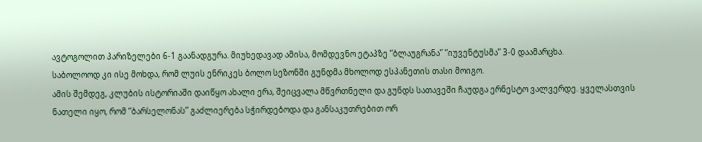ავტოგოლით პარიზელები 6-1 გაანადგურა. მიუხედავად ამისა, მომდევნო ეტაპზე “ბლაუგრანა” “იუვენტუსმა” 3-0 დაამარცხა.
საბოლოოდ კი ისე მოხდა, რომ ლუის ენრიკეს ბოლო სეზონში გუნდმა მხოლოდ ესპანეთის თასი მოიგო.
ამის შემდეგ, კლუბის ისტორიაში დაიწყო ახალი ერა, შეიცვალა მწვრთნელი და გუნდს სათავეში ჩაუდგა ერნესტო ვალვერდე. ყველასთვის ნათელი იყო, რომ “ბარსელონას” გაძლიერება სჭირდებოდა და განსაკუთრებით ორ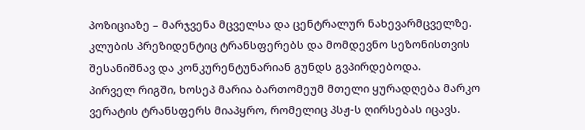პოზიციაზე – მარჯვენა მცველსა და ცენტრალურ ნახევარმცველზე. კლუბის პრეზიდენტიც ტრანსფერებს და მომდევნო სეზონისთვის შესანიშნავ და კონკურენტუნარიან გუნდს გვპირდებოდა.
პირველ რიგში, ხოსეპ მარია ბართომეუმ მთელი ყურადღება მარკო ვერატის ტრანსფერს მიაპყრო, რომელიც პსჟ-ს ღირსებას იცავს.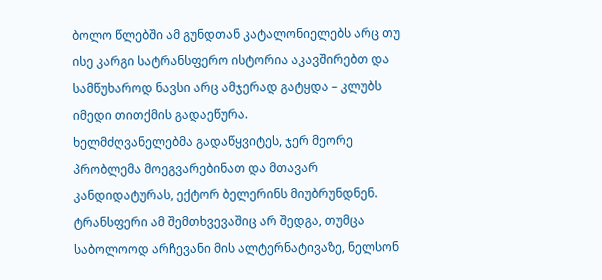ბოლო წლებში ამ გუნდთან კატალონიელებს არც თუ ისე კარგი სატრანსფერო ისტორია აკავშირებთ და სამწუხაროდ ნავსი არც ამჯერად გატყდა – კლუბს იმედი თითქმის გადაეწურა.
ხელმძღვანელებმა გადაწყვიტეს, ჯერ მეორე პრობლემა მოეგვარებინათ და მთავარ კანდიდატურას, ექტორ ბელერინს მიუბრუნდნენ. ტრანსფერი ამ შემთხვევაშიც არ შედგა, თუმცა საბოლოოდ არჩევანი მის ალტერნატივაზე, ნელსონ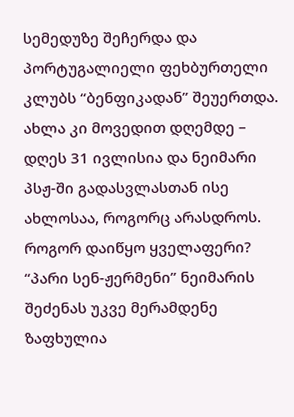სემედუზე შეჩერდა და პორტუგალიელი ფეხბურთელი კლუბს “ბენფიკადან” შეუერთდა.
ახლა კი მოვედით დღემდე – დღეს 31 ივლისია და ნეიმარი პსჟ-ში გადასვლასთან ისე ახლოსაა, როგორც არასდროს. როგორ დაიწყო ყველაფერი?
“პარი სენ-ჟერმენი” ნეიმარის შეძენას უკვე მერამდენე ზაფხულია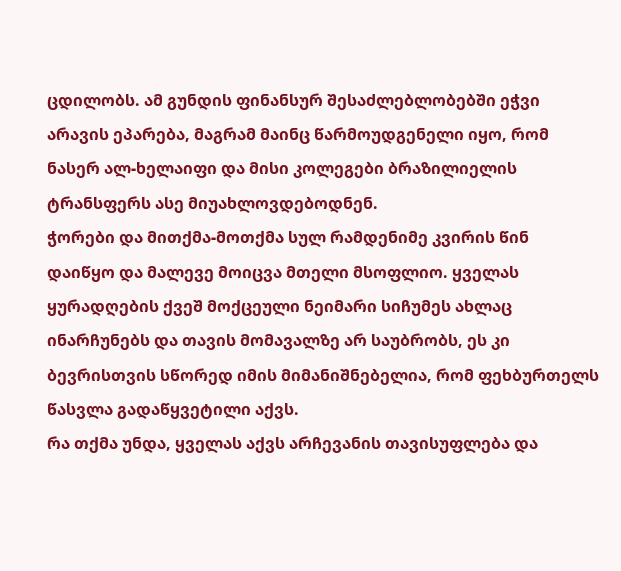ცდილობს. ამ გუნდის ფინანსურ შესაძლებლობებში ეჭვი არავის ეპარება, მაგრამ მაინც წარმოუდგენელი იყო, რომ ნასერ ალ-ხელაიფი და მისი კოლეგები ბრაზილიელის ტრანსფერს ასე მიუახლოვდებოდნენ.
ჭორები და მითქმა-მოთქმა სულ რამდენიმე კვირის წინ დაიწყო და მალევე მოიცვა მთელი მსოფლიო. ყველას ყურადღების ქვეშ მოქცეული ნეიმარი სიჩუმეს ახლაც ინარჩუნებს და თავის მომავალზე არ საუბრობს, ეს კი ბევრისთვის სწორედ იმის მიმანიშნებელია, რომ ფეხბურთელს წასვლა გადაწყვეტილი აქვს.
რა თქმა უნდა, ყველას აქვს არჩევანის თავისუფლება და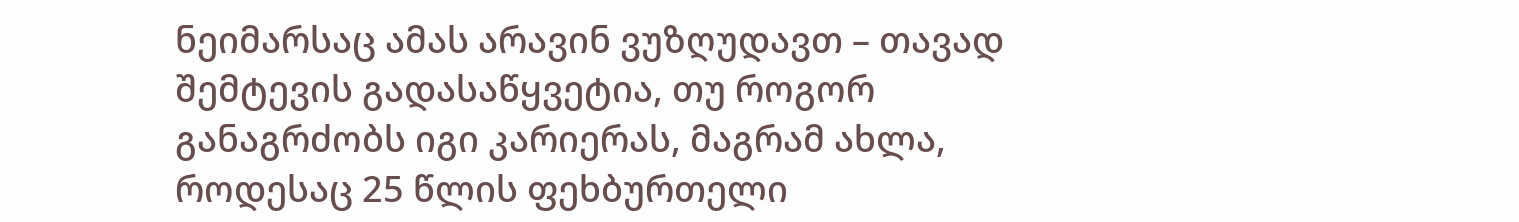ნეიმარსაც ამას არავინ ვუზღუდავთ – თავად შემტევის გადასაწყვეტია, თუ როგორ განაგრძობს იგი კარიერას, მაგრამ ახლა, როდესაც 25 წლის ფეხბურთელი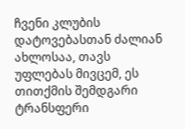ჩვენი კლუბის დატოვებასთან ძალიან ახლოსაა, თავს უფლებას მივცემ, ეს თითქმის შემდგარი ტრანსფერი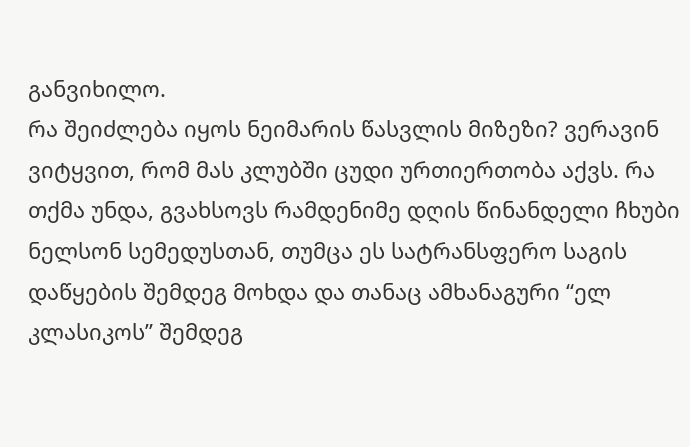განვიხილო.
რა შეიძლება იყოს ნეიმარის წასვლის მიზეზი? ვერავინ ვიტყვით, რომ მას კლუბში ცუდი ურთიერთობა აქვს. რა თქმა უნდა, გვახსოვს რამდენიმე დღის წინანდელი ჩხუბი ნელსონ სემედუსთან, თუმცა ეს სატრანსფერო საგის დაწყების შემდეგ მოხდა და თანაც ამხანაგური “ელ კლასიკოს” შემდეგ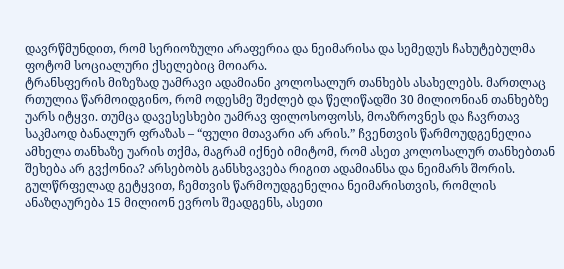დავრწმუნდით, რომ სერიოზული არაფერია და ნეიმარისა და სემედუს ჩახუტებულმა ფოტომ სოციალური ქსელებიც მოიარა.
ტრანსფერის მიზეზად უამრავი ადამიანი კოლოსალურ თანხებს ასახელებს. მართლაც რთულია წარმოიდგინო, რომ ოდესმე შეძლებ და წელიწადში 30 მილიონიან თანხებზე უარს იტყვი. თუმცა დავესესხები უამრავ ფილოსოფოსს, მოაზროვნეს და ჩავრთავ საკმაოდ ბანალურ ფრაზას – “ფული მთავარი არ არის.” ჩვენთვის წარმოუდგენელია ამხელა თანხაზე უარის თქმა, მაგრამ იქნებ იმიტომ, რომ ასეთ კოლოსალურ თანხებთან შეხება არ გვქონია? არსებობს განსხვავება რიგით ადამიანსა და ნეიმარს შორის. გულწრფელად გეტყვით, ჩემთვის წარმოუდგენელია ნეიმარისთვის, რომლის ანაზღაურება 15 მილიონ ევროს შეადგენს, ასეთი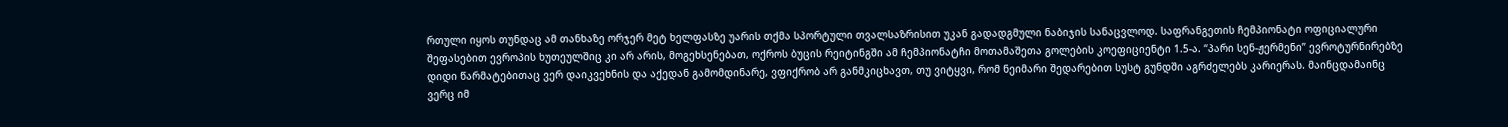რთული იყოს თუნდაც ამ თანხაზე ორჯერ მეტ ხელფასზე უარის თქმა სპორტული თვალსაზრისით უკან გადადგმული ნაბიჯის სანაცვლოდ. საფრანგეთის ჩემპიონატი ოფიციალური შეფასებით ევროპის ხუთეულშიც კი არ არის, მოგეხსენებათ, ოქროს ბუცის რეიტინგში ამ ჩემპიონატჩი მოთამაშეთა გოლების კოეფიციენტი 1.5-ა. “პარი სენ-ჟერმენი” ევროტურნირებზე დიდი წარმატებითაც ვერ დაიკვეხნის და აქედან გამომდინარე, ვფიქრობ არ განმკიცხავთ, თუ ვიტყვი, რომ ნეიმარი შედარებით სუსტ გუნდში აგრძელებს კარიერას. მაინცდამაინც ვერც იმ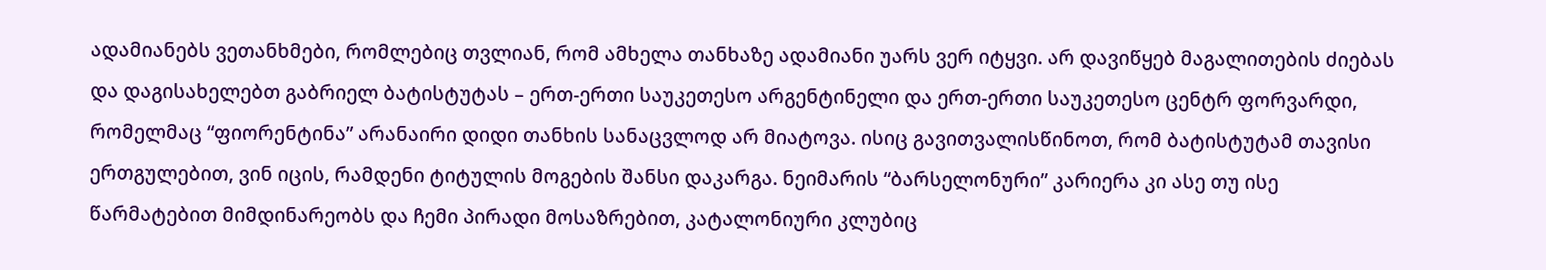ადამიანებს ვეთანხმები, რომლებიც თვლიან, რომ ამხელა თანხაზე ადამიანი უარს ვერ იტყვი. არ დავიწყებ მაგალითების ძიებას და დაგისახელებთ გაბრიელ ბატისტუტას – ერთ-ერთი საუკეთესო არგენტინელი და ერთ-ერთი საუკეთესო ცენტრ ფორვარდი, რომელმაც “ფიორენტინა” არანაირი დიდი თანხის სანაცვლოდ არ მიატოვა. ისიც გავითვალისწინოთ, რომ ბატისტუტამ თავისი ერთგულებით, ვინ იცის, რამდენი ტიტულის მოგების შანსი დაკარგა. ნეიმარის “ბარსელონური” კარიერა კი ასე თუ ისე წარმატებით მიმდინარეობს და ჩემი პირადი მოსაზრებით, კატალონიური კლუბიც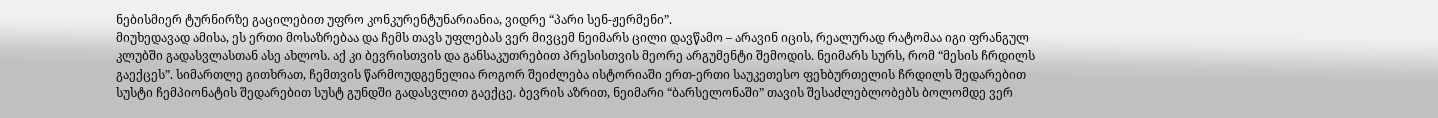ნებისმიერ ტურნირზე გაცილებით უფრო კონკურენტუნარიანია, ვიდრე “პარი სენ-ჟერმენი”.
მიუხედავად ამისა, ეს ერთი მოსაზრებაა და ჩემს თავს უფლებას ვერ მივცემ ნეიმარს ცილი დავწამო – არავინ იცის, რეალურად რატომაა იგი ფრანგულ კლუბში გადასვლასთან ასე ახლოს. აქ კი ბევრისთვის და განსაკუთრებით პრესისთვის მეორე არგუმენტი შემოდის. ნეიმარს სურს, რომ “მესის ჩრდილს გაექცეს”. სიმართლე გითხრათ, ჩემთვის წარმოუდგენელია როგორ შეიძლება ისტორიაში ერთ-ერთი საუკეთესო ფეხბურთელის ჩრდილს შედარებით სუსტი ჩემპიონატის შედარებით სუსტ გუნდში გადასვლით გაექცე. ბევრის აზრით, ნეიმარი “ბარსელონაში” თავის შესაძლებლობებს ბოლომდე ვერ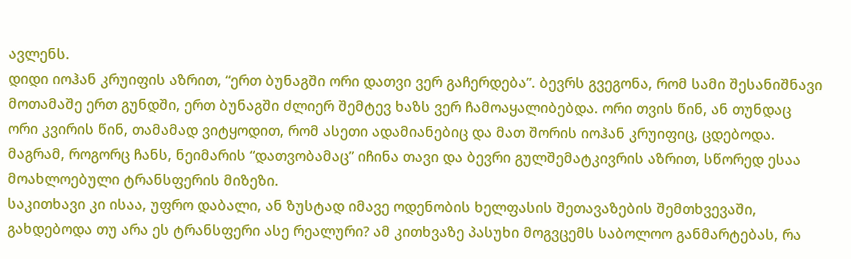ავლენს.
დიდი იოჰან კრუიფის აზრით, “ერთ ბუნაგში ორი დათვი ვერ გაჩერდება”. ბევრს გვეგონა, რომ სამი შესანიშნავი მოთამაშე ერთ გუნდში, ერთ ბუნაგში ძლიერ შემტევ ხაზს ვერ ჩამოაყალიბებდა. ორი თვის წინ, ან თუნდაც ორი კვირის წინ, თამამად ვიტყოდით, რომ ასეთი ადამიანებიც და მათ შორის იოჰან კრუიფიც, ცდებოდა. მაგრამ, როგორც ჩანს, ნეიმარის “დათვობამაც” იჩინა თავი და ბევრი გულშემატკივრის აზრით, სწორედ ესაა მოახლოებული ტრანსფერის მიზეზი.
საკითხავი კი ისაა, უფრო დაბალი, ან ზუსტად იმავე ოდენობის ხელფასის შეთავაზების შემთხვევაში, გახდებოდა თუ არა ეს ტრანსფერი ასე რეალური? ამ კითხვაზე პასუხი მოგვცემს საბოლოო განმარტებას, რა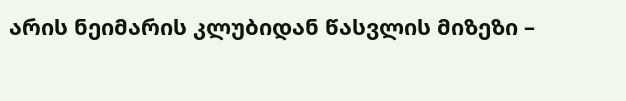არის ნეიმარის კლუბიდან წასვლის მიზეზი –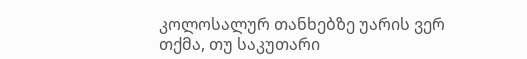კოლოსალურ თანხებზე უარის ვერ თქმა, თუ საკუთარი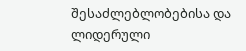შესაძლებლობებისა და ლიდერული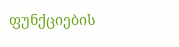ფუნქციების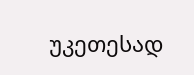უკეთესად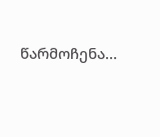წარმოჩენა…